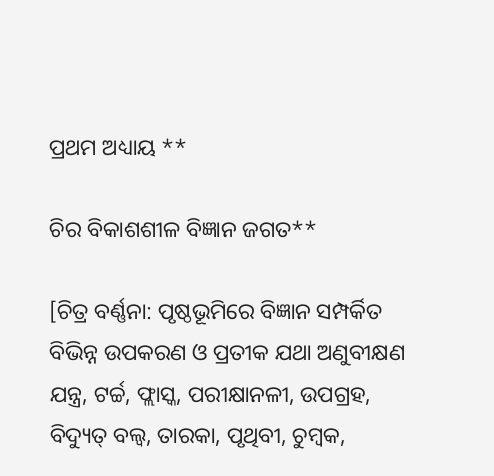ପ୍ରଥମ ଅଧ୍ୟାୟ **

ଚିର ବିକାଶଶୀଳ ବିଜ୍ଞାନ ଜଗତ**

[ଚିତ୍ର ବର୍ଣ୍ଣନା: ପୃଷ୍ଠଭୂମିରେ ବିଜ୍ଞାନ ସମ୍ପର୍କିତ ବିଭିନ୍ନ ଉପକରଣ ଓ ପ୍ରତୀକ ଯଥା ଅଣୁବୀକ୍ଷଣ ଯନ୍ତ୍ର, ଟର୍ଚ୍ଚ, ଫ୍ଲାସ୍କ, ପରୀକ୍ଷାନଳୀ, ଉପଗ୍ରହ, ବିଦ୍ୟୁତ୍ ବଲ୍ବ, ତାରକା, ପୃଥିବୀ, ଚୁମ୍ବକ,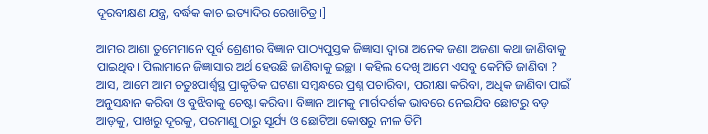ଦୂରବୀକ୍ଷଣ ଯନ୍ତ୍ର, ବର୍ଦ୍ଧକ କାଚ ଇତ୍ୟାଦିର ରେଖାଚିତ୍ର।]

ଆମର ଆଶା ତୁମେମାନେ ପୂର୍ବ ଶ୍ରେଣୀର ବିଜ୍ଞାନ ପାଠ୍ୟପୁସ୍ତକ ଜିଜ୍ଞାସା ଦ୍ୱାରା ଅନେକ ଜଣା ଅଜଣା କଥା ଜାଣିବାକୁ ପାଇଥିବ। ପିଲାମାନେ ଜିଜ୍ଞାସାର ଅର୍ଥ ହେଉଛି ଜାଣିବାକୁ ଇଚ୍ଛା । କହିଲ ଦେଖି ଆମେ ଏସବୁ କେମିତି ଜାଣିବା ? ଆସ, ଆମେ ଆମ ଚତୁଃପାର୍ଶ୍ଵସ୍ଥ ପ୍ରାକୃତିକ ଘଟଣା ସମ୍ବନ୍ଧରେ ପ୍ରଶ୍ନ ପଚାରିବା, ପରୀକ୍ଷା କରିବା, ଅଧିକ ଜାଣିବା ପାଇଁ ଅନୁସନ୍ଧାନ କରିବା ଓ ବୁଝିବାକୁ ଚେଷ୍ଟା କରିବା। ବିଜ୍ଞାନ ଆମକୁ ମାର୍ଗଦର୍ଶକ ଭାବରେ ନେଇଯିବ ଛୋଟରୁ ବଡ଼ ଆଡ଼କୁ, ପାଖରୁ ଦୂରକୁ, ପରମାଣୁ ଠାରୁ ସୂର୍ଯ୍ୟ ଓ ଛୋଟିଆ କୋଷରୁ ନୀଳ ତିମି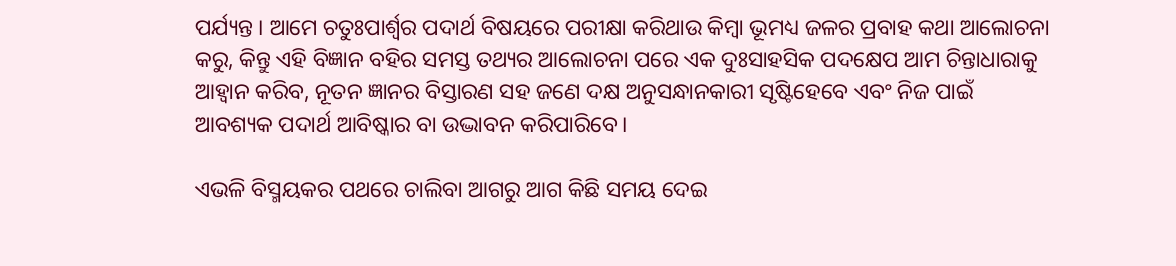ପର୍ଯ୍ୟନ୍ତ । ଆମେ ଚତୁଃପାର୍ଶ୍ବର ପଦାର୍ଥ ବିଷୟରେ ପରୀକ୍ଷା କରିଥାଉ କିମ୍ବା ଭୂମଧ୍ୟ ଜଳର ପ୍ରବାହ କଥା ଆଲୋଚନା କରୁ, କିନ୍ତୁ ଏହି ବିଜ୍ଞାନ ବହିର ସମସ୍ତ ତଥ୍ୟର ଆଲୋଚନା ପରେ ଏକ ଦୁଃସାହସିକ ପଦକ୍ଷେପ ଆମ ଚିନ୍ତାଧାରାକୁ ଆହ୍ୱାନ କରିବ, ନୂତନ ଜ୍ଞାନର ବିସ୍ତାରଣ ସହ ଜଣେ ଦକ୍ଷ ଅନୁସନ୍ଧାନକାରୀ ସୃଷ୍ଟିହେବେ ଏବଂ ନିଜ ପାଇଁ ଆବଶ୍ୟକ ପଦାର୍ଥ ଆବିଷ୍କାର ବା ଉଦ୍ଭାବନ କରିପାରିବେ।

ଏଭଳି ବିସ୍ମୟକର ପଥରେ ଚାଲିବା ଆଗରୁ ଆଗ କିଛି ସମୟ ଦେଇ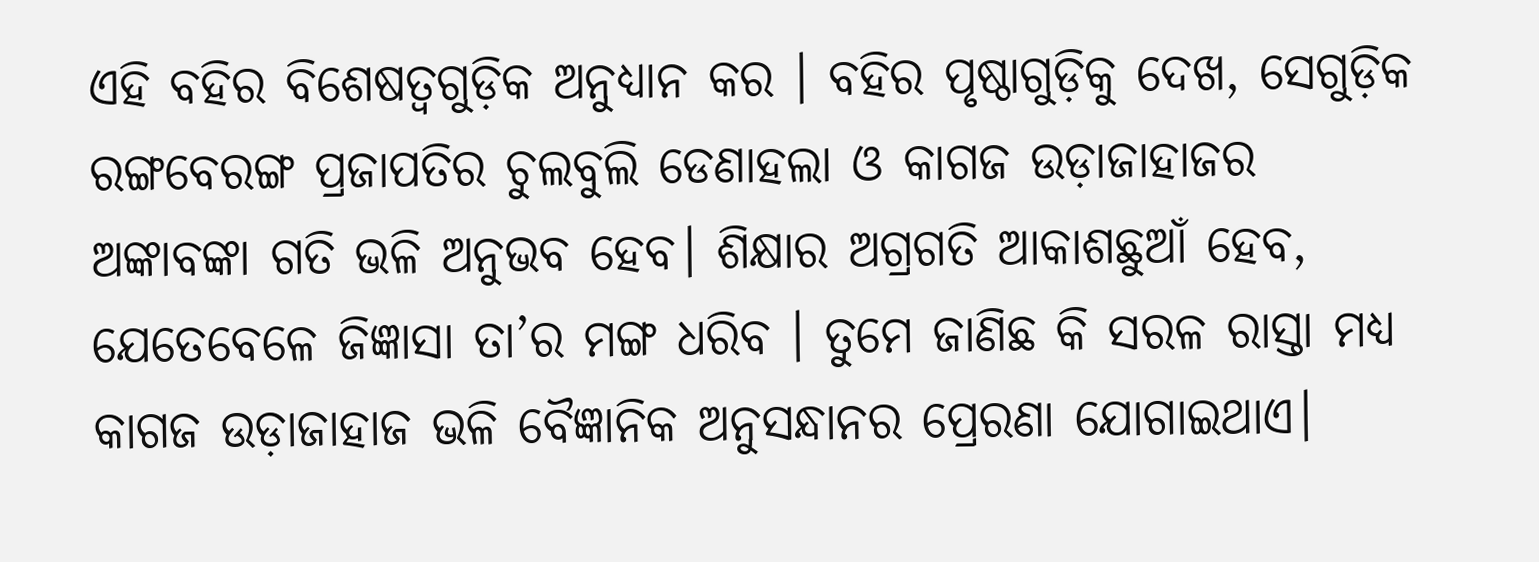ଏହି ବହିର ବିଶେଷତ୍ଵଗୁଡ଼ିକ ଅନୁଧ୍ୟାନ କର । ବହିର ପୃଷ୍ଠାଗୁଡ଼ିକୁ ଦେଖ, ସେଗୁଡ଼ିକ ରଙ୍ଗବେରଙ୍ଗ ପ୍ରଜାପତିର ଚୁଲବୁଲି ଡେଣାହଲା ଓ କାଗଜ ଉଡ଼ାଜାହାଜର ଅଙ୍କାବଙ୍କା ଗତି ଭଳି ଅନୁଭବ ହେବ। ଶିକ୍ଷାର ଅଗ୍ରଗତି ଆକାଶଛୁଆଁ ହେବ, ଯେତେବେଳେ ଜିଜ୍ଞାସା ତା’ର ମଙ୍ଗ ଧରିବ । ତୁମେ ଜାଣିଛ କି ସରଳ ରାସ୍ତା ମଧ୍ୟ କାଗଜ ଉଡ଼ାଜାହାଜ ଭଳି ବୈଜ୍ଞାନିକ ଅନୁସନ୍ଧାନର ପ୍ରେରଣା ଯୋଗାଇଥାଏ।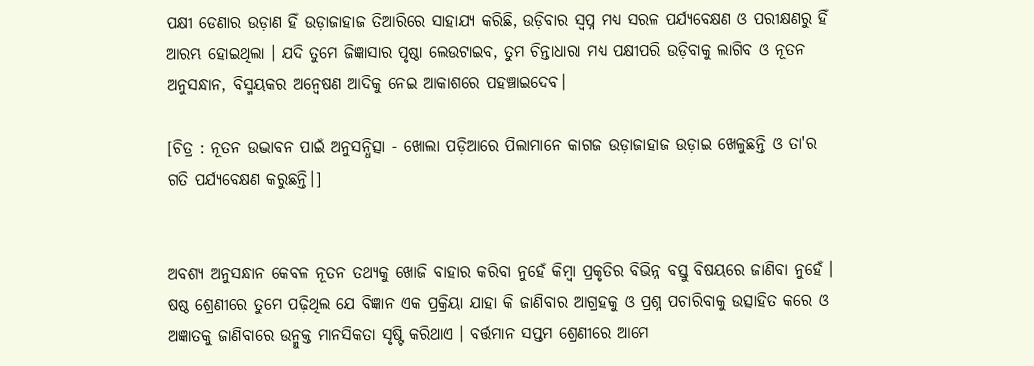ପକ୍ଷୀ ଡେଣାର ଉଡ଼ାଣ ହିଁ ଉଡ଼ାଜାହାଜ ତିଆରିରେ ସାହାଯ୍ୟ କରିଛି, ଉଡ଼ିବାର ସ୍ୱପ୍ନ ମଧ୍ୟ ସରଳ ପର୍ଯ୍ୟବେକ୍ଷଣ ଓ ପରୀକ୍ଷଣରୁ ହିଁ ଆରମ୍ଭ ହୋଇଥିଲା । ଯଦି ତୁମେ ଜିଜ୍ଞାସାର ପୃଷ୍ଠା ଲେଉଟାଇବ, ତୁମ ଚିନ୍ତାଧାରା ମଧ୍ୟ ପକ୍ଷୀପରି ଉଡ଼ିବାକୁ ଲାଗିବ ଓ ନୂତନ ଅନୁସନ୍ଧାନ, ବିସ୍ମୟକର ଅନ୍ଵେଷଣ ଆଦିକୁ ନେଇ ଆକାଶରେ ପହଞ୍ଚାଇଦେବ।

[ଚିତ୍ର : ନୂତନ ଉଦ୍ଭାବନ ପାଇଁ ଅନୁସନ୍ଧିତ୍ସା - ଖୋଲା ପଡ଼ିଆରେ ପିଲାମାନେ କାଗଜ ଉଡ଼ାଜାହାଜ ଉଡ଼ାଇ ଖେଳୁଛନ୍ତି ଓ ତା'ର ଗତି ପର୍ଯ୍ୟବେକ୍ଷଣ କରୁଛନ୍ତି।]


ଅବଶ୍ୟ ଅନୁସନ୍ଧାନ କେବଳ ନୂତନ ତଥ୍ୟକୁ ଖୋଜି ବାହାର କରିବା ନୁହେଁ କିମ୍ବା ପ୍ରକୃତିର ବିଭିନ୍ନ ବସ୍ତୁ ବିଷୟରେ ଜାଣିବା ନୁହେଁ । ଷଷ୍ଠ ଶ୍ରେଣୀରେ ତୁମେ ପଢ଼ିଥିଲ ଯେ ବିଜ୍ଞାନ ଏକ ପ୍ରକ୍ରିୟା ଯାହା କି ଜାଣିବାର ଆଗ୍ରହକୁ ଓ ପ୍ରଶ୍ନ ପଚାରିବାକୁ ଉତ୍ସାହିତ କରେ ଓ ଅଜ୍ଞାତକୁ ଜାଣିବାରେ ଉନ୍ମୁକ୍ତ ମାନସିକତା ସୃଷ୍ଟି କରିଥାଏ । ବର୍ତ୍ତମାନ ସପ୍ତମ ଶ୍ରେଣୀରେ ଆମେ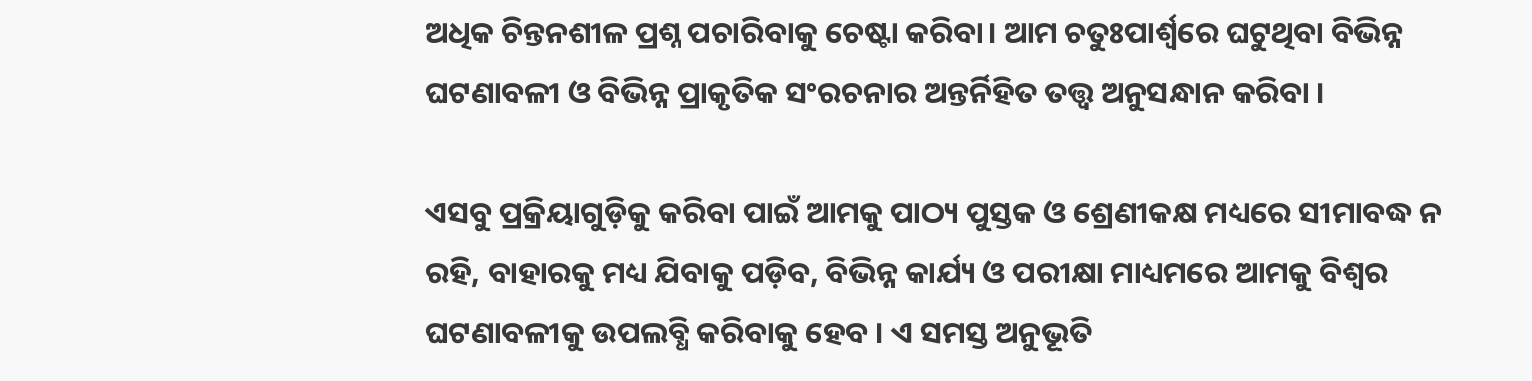ଅଧିକ ଚିନ୍ତନଶୀଳ ପ୍ରଶ୍ନ ପଚାରିବାକୁ ଚେଷ୍ଟା କରିବା। ଆମ ଚତୁଃପାର୍ଶ୍ଵରେ ଘଟୁଥିବା ବିଭିନ୍ନ ଘଟଣାବଳୀ ଓ ବିଭିନ୍ନ ପ୍ରାକୃତିକ ସଂରଚନାର ଅନ୍ତର୍ନିହିତ ତତ୍ତ୍ବ ଅନୁସନ୍ଧାନ କରିବା ।

ଏସବୁ ପ୍ରକ୍ରିୟାଗୁଡ଼ିକୁ କରିବା ପାଇଁ ଆମକୁ ପାଠ୍ୟ ପୁସ୍ତକ ଓ ଶ୍ରେଣୀକକ୍ଷ ମଧ୍ୟରେ ସୀମାବଦ୍ଧ ନ ରହି, ବାହାରକୁ ମଧ୍ୟ ଯିବାକୁ ପଡ଼ିବ, ବିଭିନ୍ନ କାର୍ଯ୍ୟ ଓ ପରୀକ୍ଷା ମାଧ୍ୟମରେ ଆମକୁ ବିଶ୍ଵର ଘଟଣାବଳୀକୁ ଉପଲବ୍ଧି କରିବାକୁ ହେବ । ଏ ସମସ୍ତ ଅନୁଭୂତି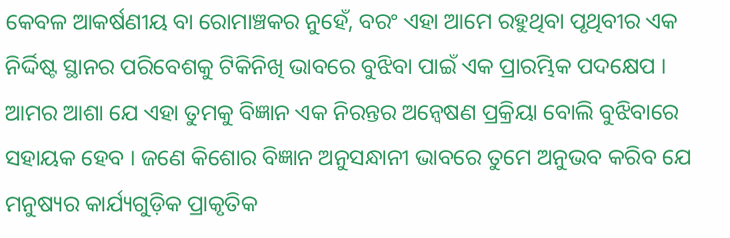କେବଳ ଆକର୍ଷଣୀୟ ବା ରୋମାଞ୍ଚକର ନୁହେଁ, ବରଂ ଏହା ଆମେ ରହୁଥିବା ପୃଥିବୀର ଏକ ନିର୍ଦ୍ଦିଷ୍ଟ ସ୍ଥାନର ପରିବେଶକୁ ଟିକିନିଖି ଭାବରେ ବୁଝିବା ପାଇଁ ଏକ ପ୍ରାରମ୍ଭିକ ପଦକ୍ଷେପ । ଆମର ଆଶା ଯେ ଏହା ତୁମକୁ ବିଜ୍ଞାନ ଏକ ନିରନ୍ତର ଅନ୍ଵେଷଣ ପ୍ରକ୍ରିୟା ବୋଲି ବୁଝିବାରେ ସହାୟକ ହେବ । ଜଣେ କିଶୋର ବିଜ୍ଞାନ ଅନୁସନ୍ଧାନୀ ଭାବରେ ତୁମେ ଅନୁଭବ କରିବ ଯେ ମନୁଷ୍ୟର କାର୍ଯ୍ୟଗୁଡ଼ିକ ପ୍ରାକୃତିକ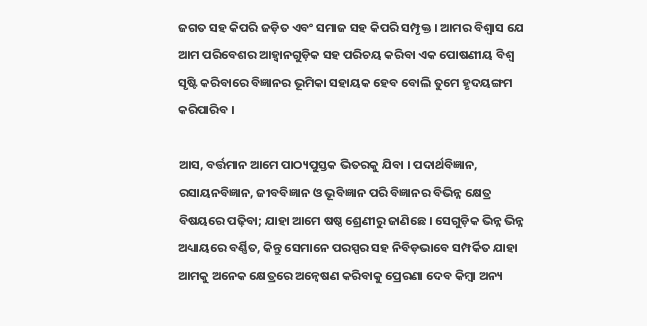ଜଗତ ସହ କିପରି ଜଡ଼ିତ ଏବଂ ସମାଜ ସହ କିପରି ସମ୍ପୃକ୍ତ । ଆମର ବିଶ୍ଵାସ ଯେ ଆମ ପରିବେଶର ଆହ୍ବାନଗୁଡ଼ିକ ସହ ପରିଚୟ କରିବା ଏକ ପୋଷଣୀୟ ବିଶ୍ଵ ସୃଷ୍ଟି କରିବାରେ ବିଜ୍ଞାନର ଭୂମିକା ସହାୟକ ହେବ ବୋଲି ତୁମେ ହୃଦୟଙ୍ଗମ କରିପାରିବ ।

ଆସ, ବର୍ତ୍ତମାନ ଆମେ ପାଠ୍ୟପୁସ୍ତକ ଭିତରକୁ ଯିବା । ପଦାର୍ଥବିଜ୍ଞାନ, ରସାୟନବିଜ୍ଞାନ, ଜୀବବିଜ୍ଞାନ ଓ ଭୂବିଜ୍ଞାନ ପରି ବିଜ୍ଞାନର ବିଭିନ୍ନ କ୍ଷେତ୍ର ବିଷୟରେ ପଢ଼ିବା; ଯାହା ଆମେ ଷଷ୍ଠ ଶ୍ରେଣୀରୁ ଜାଣିଛେ । ସେଗୁଡ଼ିକ ଭିନ୍ନ ଭିନ୍ନ ଅଧ୍ୟାୟରେ ବର୍ଣ୍ଣିତ, କିନ୍ତୁ ସେମାନେ ପରସ୍ପର ସହ ନିବିଡ଼ଭାବେ ସମ୍ପର୍କିତ ଯାହା ଆମକୁ ଅନେକ କ୍ଷେତ୍ରରେ ଅନ୍ଵେଷଣ କରିବାକୁ ପ୍ରେରଣା ଦେବ କିମ୍ବା ଅନ୍ୟ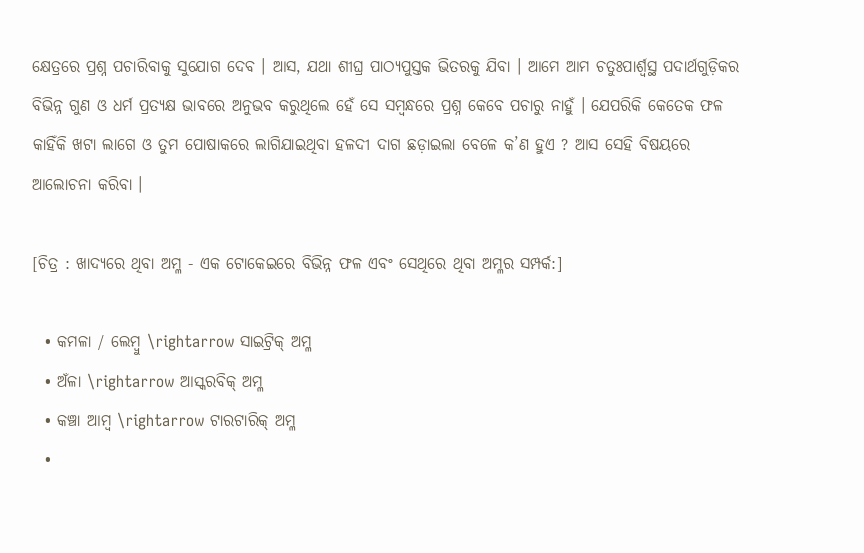କ୍ଷେତ୍ରରେ ପ୍ରଶ୍ନ ପଚାରିବାକୁ ସୁଯୋଗ ଦେବ । ଆସ, ଯଥା ଶୀଘ୍ର ପାଠ୍ୟପୁସ୍ତକ ଭିତରକୁ ଯିବା । ଆମେ ଆମ ଚତୁଃପାର୍ଶ୍ଵସ୍ଥ ପଦାର୍ଥଗୁଡ଼ିକର ବିଭିନ୍ନ ଗୁଣ ଓ ଧର୍ମ ପ୍ରତ୍ୟକ୍ଷ ଭାବରେ ଅନୁଭବ କରୁଥିଲେ ହେଁ ସେ ସମ୍ବନ୍ଧରେ ପ୍ରଶ୍ନ କେବେ ପଚାରୁ ନାହୁଁ । ଯେପରିକି କେତେକ ଫଳ କାହିଁକି ଖଟା ଲାଗେ ଓ ତୁମ ପୋଷାକରେ ଲାଗିଯାଇଥିବା ହଳଦୀ ଦାଗ ଛଡ଼ାଇଲା ବେଳେ କ’ଣ ହୁଏ ? ଆସ ସେହି ବିଷୟରେ ଆଲୋଚନା କରିବା ।

[ଚିତ୍ର : ଖାଦ୍ୟରେ ଥିବା ଅମ୍ଳ - ଏକ ଟୋକେଇରେ ବିଭିନ୍ନ ଫଳ ଏବଂ ସେଥିରେ ଥିବା ଅମ୍ଳର ସମ୍ପର୍କ:]

  • କମଳା / ଲେମ୍ବୁ \rightarrow ସାଇଟ୍ରିକ୍ ଅମ୍ଳ
  • ଅଁଳା \rightarrow ଆସ୍କରବିକ୍ ଅମ୍ଳ
  • କଞ୍ଚା ଆମ୍ବ \rightarrow ଟାରଟାରିକ୍ ଅମ୍ଳ
  •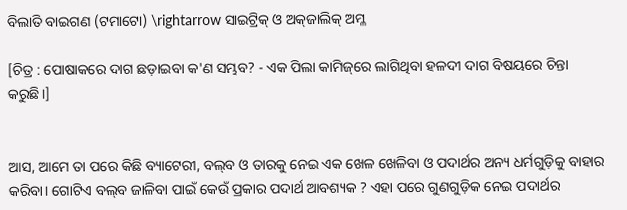ବିଲାତି ବାଇଗଣ (ଟମାଟୋ) \rightarrow ସାଇଟ୍ରିକ୍ ଓ ଅକ୍‌ଜାଲିକ୍ ଅମ୍ଳ

[ଚିତ୍ର : ପୋଷାକରେ ଦାଗ ଛଡ଼ାଇବା କ'ଣ ସମ୍ଭବ? - ଏକ ପିଲା କାମିଜ୍‌ରେ ଲାଗିଥିବା ହଳଦୀ ଦାଗ ବିଷୟରେ ଚିନ୍ତା କରୁଛି।]


ଆସ, ଆମେ ତା ପରେ କିଛି ବ୍ୟାଟେରୀ, ବଲ୍‌ବ ଓ ତାରକୁ ନେଇ ଏକ ଖେଳ ଖେଳିବା ଓ ପଦାର୍ଥର ଅନ୍ୟ ଧର୍ମଗୁଡ଼ିକୁ ବାହାର କରିବା। ଗୋଟିଏ ବଲ୍‌ବ ଜାଳିବା ପାଇଁ କେଉଁ ପ୍ରକାର ପଦାର୍ଥ ଆବଶ୍ୟକ ? ଏହା ପରେ ଗୁଣ‌ଗୁଡ଼ିକ ନେଇ ପଦାର୍ଥର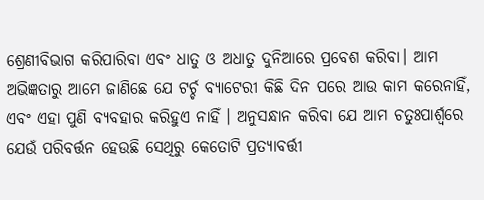ଶ୍ରେଣୀବିଭାଗ କରିପାରିବା ଏବଂ ଧାତୁ ଓ ଅଧାତୁ ଦୁନିଆରେ ପ୍ରବେଶ କରିବା। ଆମ ଅଭିଜ୍ଞତାରୁ ଆମେ ଜାଣିଛେ ଯେ ଟର୍ଚ୍ଚ ବ୍ୟାଟେରୀ କିଛି ଦିନ ପରେ ଆଉ କାମ କରେନାହିଁ, ଏବଂ ଏହା ପୁଣି ବ୍ୟବହାର କରିହୁଏ ନାହିଁ । ଅନୁସନ୍ଧାନ କରିବା ଯେ ଆମ ଚତୁଃପାର୍ଶ୍ଵରେ ଯେଉଁ ପରିବର୍ତ୍ତନ ହେଉଛି ସେଥିରୁ କେତୋଟି ପ୍ରତ୍ୟାବର୍ତ୍ତୀ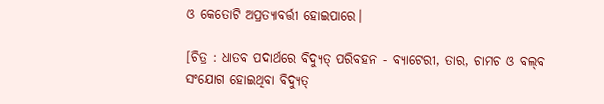ଓ କେତୋଟି ଅପ୍ରତ୍ୟାବର୍ତ୍ତୀ ହୋଇପାରେ।

[ଚିତ୍ର : ଧାତବ ପଦାର୍ଥରେ ବିଦ୍ୟୁତ୍ ପରିବହନ - ବ୍ୟାଟେରୀ, ତାର, ଚାମଚ ଓ ବଲ୍‌ବ ସଂଯୋଗ ହୋଇଥିବା ବିଦ୍ୟୁତ୍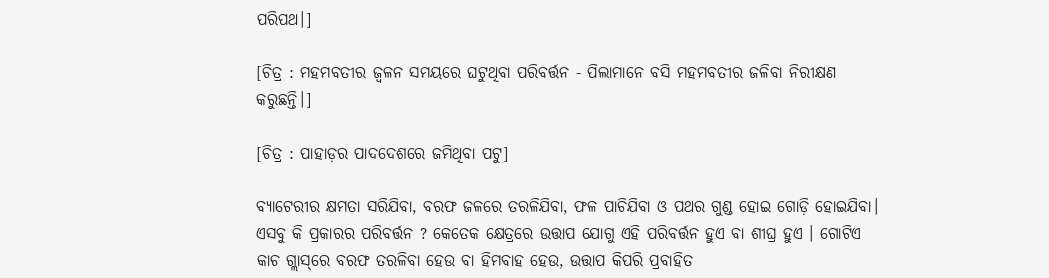ପରିପଥ।]

[ଚିତ୍ର : ମହମବତୀର ଜ୍ଵଳନ ସମୟରେ ଘଟୁଥିବା ପରିବର୍ତ୍ତନ - ପିଲାମାନେ ବସି ମହମବତୀର ଜଳିବା ନିରୀକ୍ଷଣ କରୁଛନ୍ତି।]

[ଚିତ୍ର : ପାହାଡ଼ର ପାଦଦେଶରେ ଜମିଥିବା ପଟୁ]

ବ୍ୟାଟେରୀର କ୍ଷମତା ସରିଯିବା, ବରଫ ଜଳରେ ତରଳିଯିବା, ଫଳ ପାଚିଯିବା ଓ ପଥର ଗୁଣ୍ଡ ହୋଇ ଗୋଡ଼ି ହୋଇଯିବା। ଏସବୁ କି ପ୍ରକାରର ପରିବର୍ତ୍ତନ ? କେତେକ କ୍ଷେତ୍ରରେ ଉତ୍ତାପ ଯୋଗୁ ଏହି ପରିବର୍ତ୍ତନ ହୁଏ ବା ଶୀଘ୍ର ହୁଏ । ଗୋଟିଏ କାଚ ଗ୍ଲାସ୍‌ରେ ବରଫ ତରଳିବା ହେଉ ବା ହିମବାହ ହେଉ, ଉତ୍ତାପ କିପରି ପ୍ରବାହିତ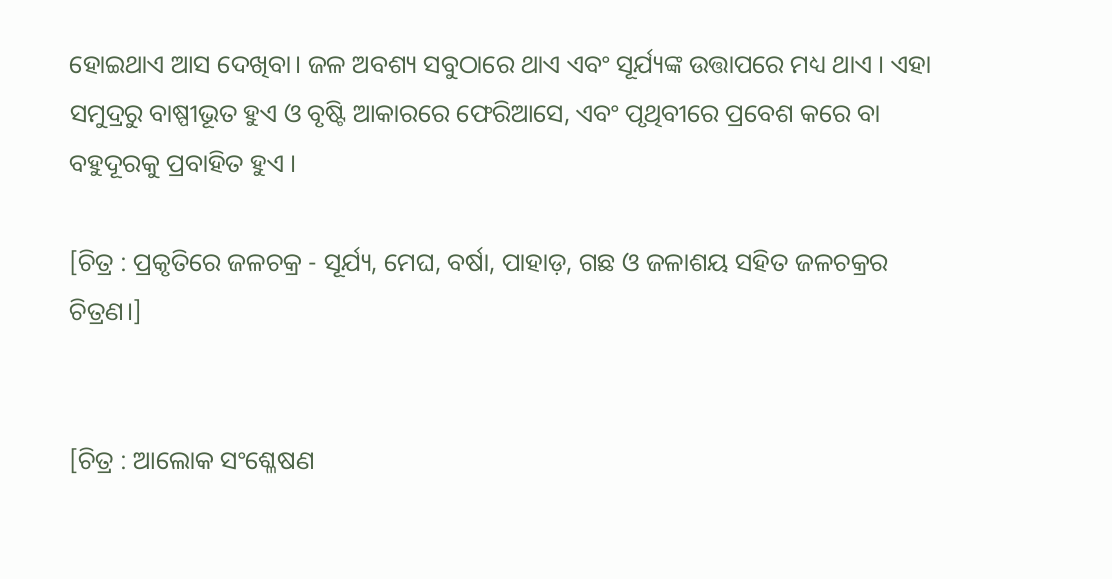ହୋଇଥାଏ ଆସ ଦେଖିବା। ଜଳ ଅବଶ୍ୟ ସବୁଠାରେ ଥାଏ ଏବଂ ସୂର୍ଯ୍ୟଙ୍କ ଉତ୍ତାପରେ ମଧ୍ୟ ଥାଏ । ଏହା ସମୁଦ୍ରରୁ ବାଷ୍ପୀଭୂତ ହୁଏ ଓ ବୃଷ୍ଟି ଆକାରରେ ଫେରିଆସେ, ଏବଂ ପୃଥିବୀରେ ପ୍ରବେଶ କରେ ବା ବହୁଦୂରକୁ ପ୍ରବାହିତ ହୁଏ ।

[ଚିତ୍ର : ପ୍ରକୃତିରେ ଜଳଚକ୍ର - ସୂର୍ଯ୍ୟ, ମେଘ, ବର୍ଷା, ପାହାଡ଼, ଗଛ ଓ ଜଳାଶୟ ସହିତ ଜଳଚକ୍ରର ଚିତ୍ରଣ।]


[ଚିତ୍ର : ଆଲୋକ ସଂଶ୍ଳେଷଣ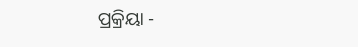ପ୍ରକ୍ରିୟା -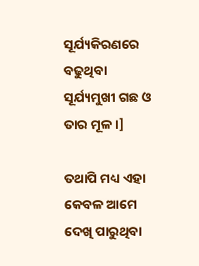ସୂର୍ଯ୍ୟକିରଣରେ ବଢୁଥିବା ସୂର୍ଯ୍ୟମୁଖୀ ଗଛ ଓ ତାର ମୂଳ।]

ତଥାପି ମଧ୍ୟ ଏହା କେବଳ ଆମେ ଦେଖି ପାରୁଥିବା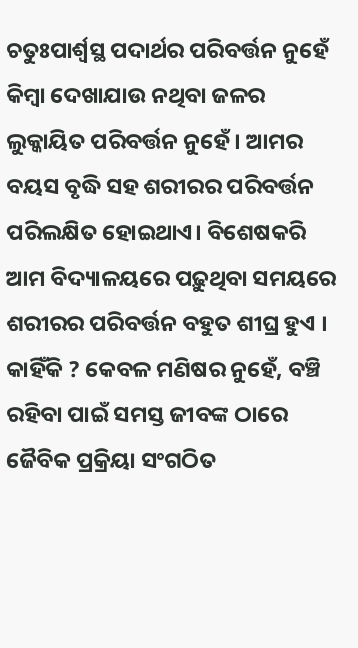ଚତୁଃପାର୍ଶ୍ଵସ୍ଥ ପଦାର୍ଥର ପରିବର୍ତ୍ତନ ନୁହେଁ କିମ୍ବା ଦେଖାଯାଉ ନଥିବା ଜଳର ଲୁକ୍କାୟିତ ପରିବର୍ତ୍ତନ ନୁହେଁ। ଆମର ବୟସ ବୃଦ୍ଧି ସହ ଶରୀରର ପରିବର୍ତ୍ତନ ପରିଲକ୍ଷିତ ହୋଇଥାଏ। ବିଶେଷକରି ଆମ ବିଦ୍ୟାଳୟରେ ପଢ଼ୁଥିବା ସମୟରେ ଶରୀରର ପରିବର୍ତ୍ତନ ବହୁତ ଶୀଘ୍ର ହୁଏ । କାହିଁକି ? କେବଳ ମଣିଷର ନୁହେଁ, ବଞ୍ଚି ରହିବା ପାଇଁ ସମସ୍ତ ଜୀବଙ୍କ ଠାରେ ଜୈବିକ ପ୍ରକ୍ରିୟା ସଂଗଠିତ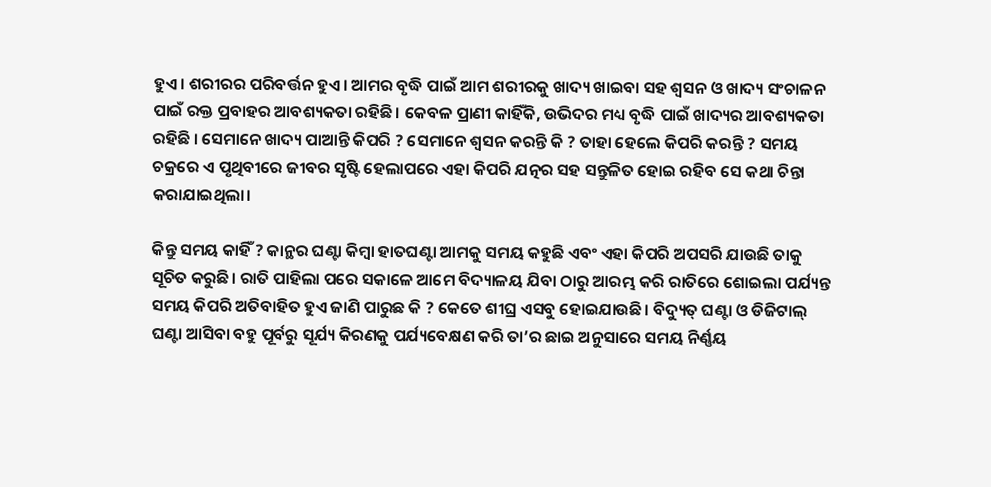ହୁଏ। ଶରୀରର ପରିବର୍ତ୍ତନ ହୁଏ। ଆମର ବୃଦ୍ଧି ପାଇଁ ଆମ ଶରୀରକୁ ଖାଦ୍ୟ ଖାଇବା ସହ ଶ୍ଵସନ ଓ ଖାଦ୍ୟ ସଂଚାଳନ ପାଇଁ ରକ୍ତ ପ୍ରବାହର ଆବଶ୍ୟକତା ରହିଛି। କେବଳ ପ୍ରାଣୀ କାହିଁକି, ଉଭିଦର ମଧ୍ୟ ବୃଦ୍ଧି ପାଇଁ ଖାଦ୍ୟର ଆବଶ୍ୟକତା ରହିଛି । ସେମାନେ ଖାଦ୍ୟ ପାଆନ୍ତି କିପରି ? ସେମାନେ ଶ୍ୱସନ କରନ୍ତି କି ? ତାହା ହେଲେ କିପରି କରନ୍ତି ? ସମୟ ଚକ୍ରରେ ଏ ପୃଥିବୀରେ ଜୀବର ସୃଷ୍ଟି ହେଲାପରେ ଏହା କିପରି ଯତ୍ନର ସହ ସନ୍ତୁଳିତ ହୋଇ ରହିବ ସେ କଥା ଚିନ୍ତା କରାଯାଇଥିଲା।

କିନ୍ତୁ ସମୟ କାହିଁ ? କାନ୍ଥର ଘଣ୍ଟା କିମ୍ବା ହାତଘଣ୍ଟା ଆମକୁ ସମୟ କହୁଛି ଏବଂ ଏହା କିପରି ଅପସରି ଯାଉଛି ତାକୁ ସୂଚିତ କରୁଛି। ରାତି ପାହିଲା ପରେ ସକାଳେ ଆମେ ବିଦ୍ୟାଳୟ ଯିବା ଠାରୁ ଆରମ୍ଭ କରି ରାତିରେ ଶୋଇଲା ପର୍ଯ୍ୟନ୍ତ ସମୟ କିପରି ଅତିବାହିତ ହୁଏ ଜାଣି ପାରୁଛ କି ? କେତେ ଶୀଘ୍ର ଏସବୁ ହୋଇଯାଉଛି। ବିଦ୍ୟୁତ୍ ଘଣ୍ଟା ଓ ଡିଜିଟାଲ୍ ଘଣ୍ଟା ଆସିବା ବହୁ ପୂର୍ବରୁ ସୂର୍ଯ୍ୟ କିରଣକୁ ପର୍ଯ୍ୟବେକ୍ଷଣ କରି ତା’ର ଛାଇ ଅନୁସାରେ ସମୟ ନିର୍ଣ୍ଣୟ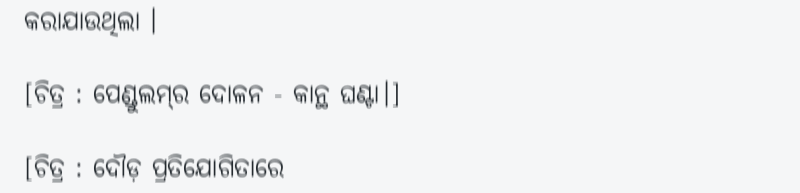କରାଯାଉଥିଲା ।

[ଚିତ୍ର : ପେଣ୍ଡୁଲମ୍‌ର ଦୋଳନ - କାନ୍ଥ ଘଣ୍ଟା।]

[ଚିତ୍ର : ଦୌଡ଼ ପ୍ରତିଯୋଗିତାରେ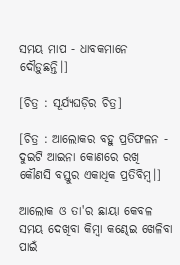ସମୟ ମାପ - ଧାବକମାନେ ଦୌଡ଼ୁଛନ୍ତି।]

[ଚିତ୍ର : ସୂର୍ଯ୍ୟଘଡ଼ିର ଚିତ୍ର]

[ଚିତ୍ର : ଆଲୋକର ବହୁ ପ୍ରତିଫଳନ - ଦୁଇଟି ଆଇନା କୋଣରେ ରଖି କୌଣସି ବସ୍ତୁର ଏକାଧିକ ପ୍ରତିବିମ୍ବ।]

ଆଲୋକ ଓ ତା'ର ଛାୟା କେବଳ ସମୟ ଦେଖିବା କିମ୍ବା କଣ୍ଢେଇ ଖେଳିବା ପାଇଁ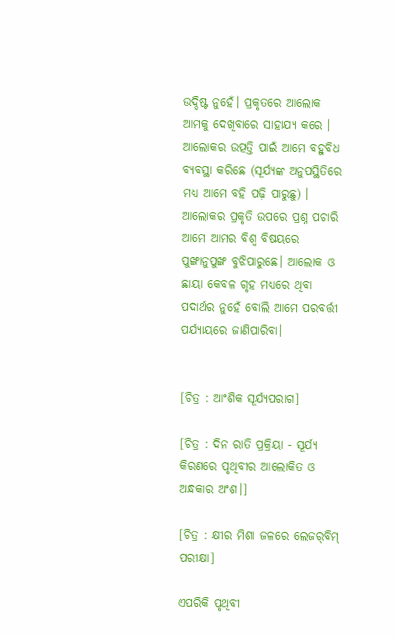ଉଦ୍ଦିଷ୍ଟ ନୁହେଁ। ପ୍ରକୃତରେ ଆଲୋକ ଆମକୁ ଦେଖିବାରେ ସାହାଯ୍ୟ କରେ । ଆଲୋକର ଉତ୍ପତ୍ତି ପାଇଁ ଆମେ ବହୁବିଧ ବ୍ୟବସ୍ଥା କରିଛେ (ସୂର୍ଯ୍ୟଙ୍କ ଅନୁପସ୍ଥିତିରେ ମଧ୍ୟ ଆମେ ବହି ପଢ଼ି ପାରୁଛୁ) । ଆଲୋକର ପ୍ରକୃତି ଉପରେ ପ୍ରଶ୍ନ ପଚାରି ଆମେ ଆମର ବିଶ୍ଵ ବିଷୟରେ ପୁଙ୍ଖାନୁପୁଙ୍ଖ ବୁଝିପାରୁଛେ। ଆଲୋକ ଓ ଛାୟା କେବଳ ଗୃହ ମଧ୍ୟରେ ଥିବା ପଦାର୍ଥର ନୁହେଁ ବୋଲି ଆମେ ପରବର୍ତ୍ତୀ ପର୍ଯ୍ୟାୟରେ ଜାଣିପାରିବା।


[ଚିତ୍ର : ଆଂଶିକ ସୂର୍ଯ୍ୟପରାଗ]

[ଚିତ୍ର : ଦିନ ରାତି ପ୍ରକ୍ରିୟା - ସୂର୍ଯ୍ୟ କିରଣରେ ପୃଥିବୀର ଆଲୋକିତ ଓ ଅନ୍ଧକାର ଅଂଶ।]

[ଚିତ୍ର : କ୍ଷୀର ମିଶା ଜଳରେ ଲେଜର୍‌ବିମ୍ ପରୀକ୍ଷା]

ଏପରିକି ପୃଥିବୀ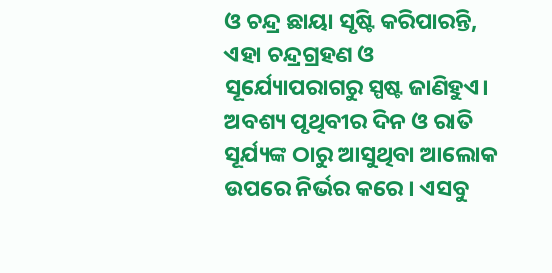ଓ ଚନ୍ଦ୍ର ଛାୟା ସୃଷ୍ଟି କରିପାରନ୍ତି, ଏହା ଚନ୍ଦ୍ରଗ୍ରହଣ ଓ ସୂର୍ଯ୍ୟୋପରାଗରୁ ସ୍ପଷ୍ଟ ଜାଣିହୁଏ। ଅବଶ୍ୟ ପୃଥିବୀର ଦିନ ଓ ରାତି ସୂର୍ଯ୍ୟଙ୍କ ଠାରୁ ଆସୁଥିବା ଆଲୋକ ଉପରେ ନିର୍ଭର କରେ । ଏସବୁ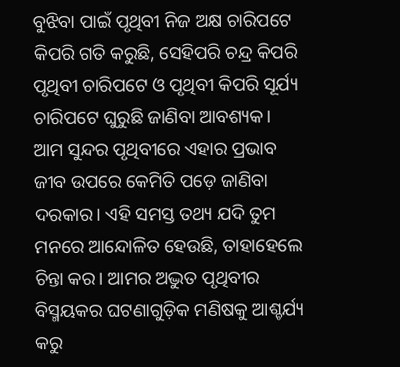ବୁଝିବା ପାଇଁ ପୃଥିବୀ ନିଜ ଅକ୍ଷ ଚାରିପଟେ କିପରି ଗତି କରୁଛି, ସେହିପରି ଚନ୍ଦ୍ର କିପରି ପୃଥିବୀ ଚାରିପଟେ ଓ ପୃଥିବୀ କିପରି ସୂର୍ଯ୍ୟ ଚାରିପଟେ ଘୁରୁଛି ଜାଣିବା ଆବଶ୍ୟକ। ଆମ ସୁନ୍ଦର ପୃଥିବୀରେ ଏହାର ପ୍ରଭାବ ଜୀବ ଉପରେ କେମିତି ପଡ଼େ ଜାଣିବା ଦରକାର। ଏହି ସମସ୍ତ ତଥ୍ୟ ଯଦି ତୁମ ମନରେ ଆନ୍ଦୋଳିତ ହେଉଛି, ତାହାହେଲେ ଚିନ୍ତା କର। ଆମର ଅଦ୍ଭୁତ ପୃଥିବୀର ବିସ୍ମୟକର ଘଟଣାଗୁଡ଼ିକ ମଣିଷକୁ ଆଶ୍ଚର୍ଯ୍ୟ କରୁ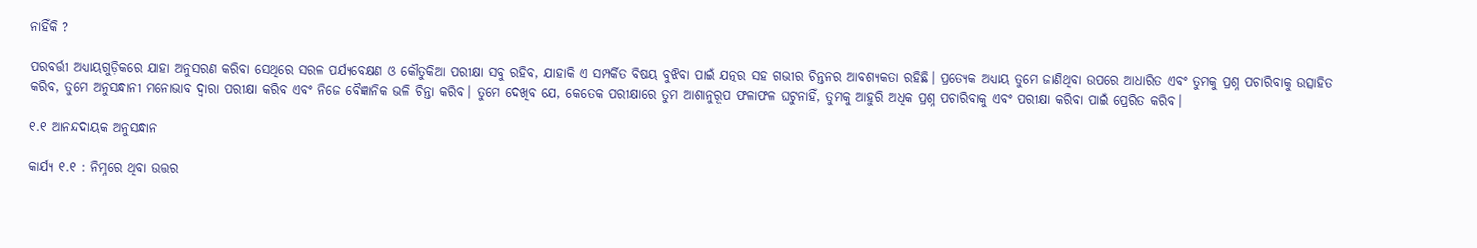ନାହିଁକି ?

ପରବର୍ତ୍ତୀ ଅଧ୍ୟାୟଗୁଡ଼ିକରେ ଯାହା ଅନୁସରଣ କରିବା ସେଥିରେ ସରଳ ପର୍ଯ୍ୟବେକ୍ଷଣ ଓ କୌତୁକିଆ ପରୀକ୍ଷା ସବୁ ରହିବ, ଯାହାକି ଏ ସମ୍ପର୍କିତ ବିଷୟ ବୁଝିବା ପାଇଁ ଯତ୍ନର ସହ ଗଭୀର ଚିନ୍ତନର ଆବଶ୍ୟକତା ରହିଛି। ପ୍ରତ୍ୟେକ ଅଧ୍ୟାୟ ତୁମେ ଜାଣିଥିବା ଉପରେ ଆଧାରିତ ଏବଂ ତୁମକୁ ପ୍ରଶ୍ନ ପଚାରିବାକୁ ଉତ୍ସାହିତ କରିବ, ତୁମେ ଅନୁସନ୍ଧାନୀ ମନୋଭାବ ଦ୍ୱାରା ପରୀକ୍ଷା କରିବ ଏବଂ ନିଜେ ବୈଜ୍ଞାନିକ ଭଳି ଚିନ୍ତା କରିବ। ତୁମେ ଦେଖିବ ଯେ, କେତେକ ପରୀକ୍ଷାରେ ତୁମ ଆଶାନୁରୂପ ଫଳାଫଳ ଘଟୁନାହିଁ, ତୁମକୁ ଆହୁରି ଅଧିକ ପ୍ରଶ୍ନ ପଚାରିବାକୁ ଏବଂ ପରୀକ୍ଷା କରିବା ପାଇଁ ପ୍ରେରିତ କରିବ।

୧.୧ ଆନନ୍ଦଦାୟକ ଅନୁସନ୍ଧାନ

କାର୍ଯ୍ୟ ୧.୧ : ନିମ୍ନରେ ଥିବା ଉତ୍ତର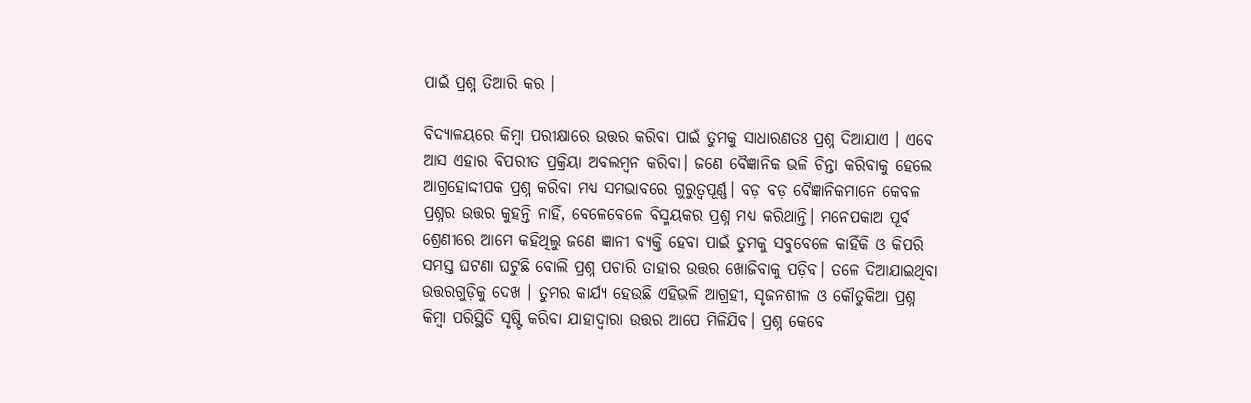ପାଇଁ ପ୍ରଶ୍ନ ତିଆରି କର ।

ବିଦ୍ୟାଳୟରେ କିମ୍ବା ପରୀକ୍ଷାରେ ଉତ୍ତର କରିବା ପାଇଁ ତୁମକୁ ସାଧାରଣତଃ ପ୍ରଶ୍ନ ଦିଆଯାଏ । ଏବେ ଆସ ଏହାର ବିପରୀତ ପ୍ରକ୍ରିୟା ଅବଲମ୍ବନ କରିବା। ଜଣେ ବୈଜ୍ଞାନିକ ଭଳି ଚିନ୍ତା କରିବାକୁ ହେଲେ ଆଗ୍ରହୋଦ୍ଦୀପକ ପ୍ରଶ୍ନ କରିବା ମଧ୍ୟ ସମଭାବରେ ଗୁରୁତ୍ଵପୂର୍ଣ୍ଣ। ବଡ଼ ବଡ଼ ବୈଜ୍ଞାନିକମାନେ କେବଳ ପ୍ରଶ୍ନର ଉତ୍ତର କୁହନ୍ତି ନାହିଁ, ବେଳେବେଳେ ବିସ୍ମୟକର ପ୍ରଶ୍ନ ମଧ୍ୟ କରିଥାନ୍ତି। ମନେପକାଅ ପୂର୍ବ ଶ୍ରେଣୀରେ ଆମେ କହିଥିଲୁ ଜଣେ ଜ୍ଞାନୀ ବ୍ୟକ୍ତି ହେବା ପାଇଁ ତୁମକୁ ସବୁବେଳେ କାହିଁକି ଓ କିପରି ସମସ୍ତ ଘଟଣା ଘଟୁଛି ବୋଲି ପ୍ରଶ୍ନ ପଚାରି ତାହାର ଉତ୍ତର ଖୋଜିବାକୁ ପଡ଼ିବ। ତଳେ ଦିଆଯାଇଥିବା ଉତ୍ତରଗୁଡ଼ିକୁ ଦେଖ । ତୁମର କାର୍ଯ୍ୟ ହେଉଛି ଏହିଭଳି ଆଗ୍ରହୀ, ସୃଜନଶୀଳ ଓ କୌତୁକିଆ ପ୍ରଶ୍ନ କିମ୍ବା ପରିସ୍ଥିତି ସୃଷ୍ଟି କରିବା ଯାହାଦ୍ଵାରା ଉତ୍ତର ଆପେ ମିଳିଯିବ। ପ୍ରଶ୍ନ କେବେ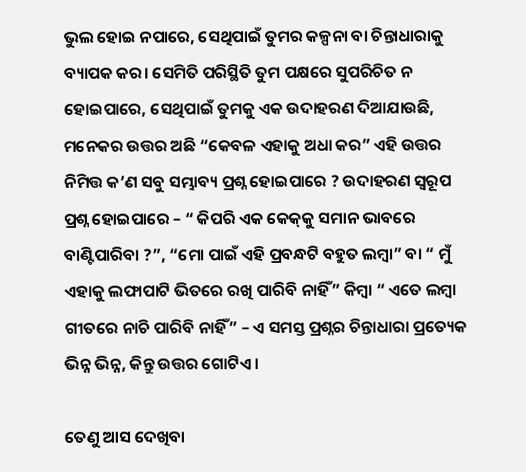ଭୁଲ ହୋଇ ନପାରେ, ସେଥିପାଇଁ ତୁମର କଳ୍ପନା ବା ଚିନ୍ତାଧାରାକୁ ବ୍ୟାପକ କର। ସେମିତି ପରିସ୍ଥିତି ତୁମ ପକ୍ଷରେ ସୁପରିଚିତ ନ ହୋଇପାରେ, ସେଥିପାଇଁ ତୁମକୁ ଏକ ଉଦାହରଣ ଦିଆଯାଉଛି, ମନେକର ଉତ୍ତର ଅଛି “କେବଳ ଏହାକୁ ଅଧା କର” ଏହି ଉତ୍ତର ନିମିତ୍ତ କ’ଣ ସବୁ ସମ୍ଭାବ୍ୟ ପ୍ରଶ୍ନ ହୋଇପାରେ ? ଉଦାହରଣ ସ୍ୱରୂପ ପ୍ରଶ୍ନ ହୋଇପାରେ – “ କିପରି ଏକ କେକ୍‌କୁ ସମାନ ଭାବରେ ବାଣ୍ଟିପାରିବା ?”, “ମୋ ପାଇଁ ଏହି ପ୍ରବନ୍ଧଟି ବହୁତ ଲମ୍ବା” ବା “ ମୁଁ ଏହାକୁ ଲଫାପାଟି ଭିତରେ ରଖି ପାରିବି ନାହିଁ” କିମ୍ବା “ ଏତେ ଲମ୍ବା ଗୀତରେ ନାଚି ପାରିବି ନାହିଁ” – ଏ ସମସ୍ତ ପ୍ରଶ୍ନର ଚିନ୍ତାଧାରା ପ୍ରତ୍ୟେକ ଭିନ୍ନ ଭିନ୍ନ, କିନ୍ତୁ ଉତ୍ତର ଗୋଟିଏ।

ତେଣୁ ଆସ ଦେଖିବା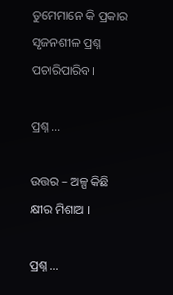ତୁମେମାନେ କି ପ୍ରକାର ସୃଜନଶୀଳ ପ୍ରଶ୍ନ ପଚାରିପାରିବ।

ପ୍ରଶ୍ନ ...

ଉତ୍ତର – ଅଳ୍ପ କିଛି କ୍ଷୀର ମିଶାଅ ।

ପ୍ରଶ୍ନ ...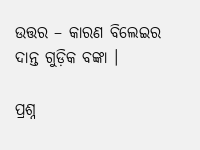ଉତ୍ତର – କାରଣ ବିଲେଇର ଦାନ୍ତ ଗୁଡ଼ିକ ବଙ୍କା ।

ପ୍ରଶ୍ନ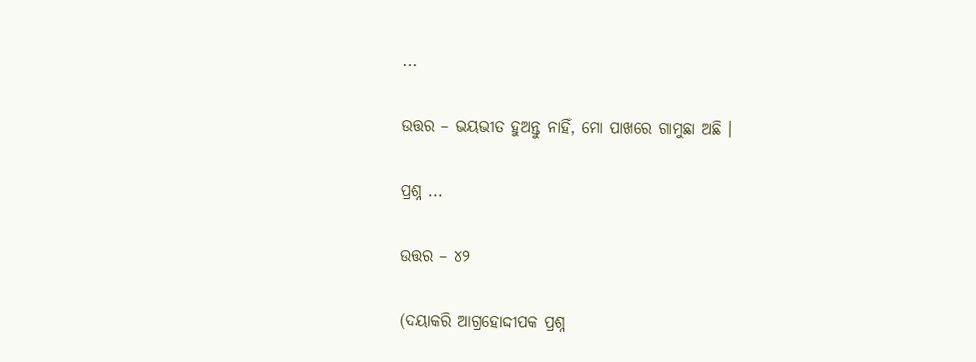...

ଉତ୍ତର – ଭୟଭୀତ ହୁଅନ୍ତୁ ନାହିଁ, ମୋ ପାଖରେ ଗାମୁଛା ଅଛି ।

ପ୍ରଶ୍ନ ...

ଉତ୍ତର – ୪୨

(ଦୟାକରି ଆଗ୍ରହୋଦ୍ଦୀପକ ପ୍ରଶ୍ନ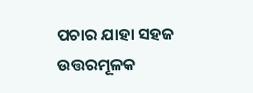ପଚାର ଯାହା ସହଜ ଉତ୍ତରମୂଳକ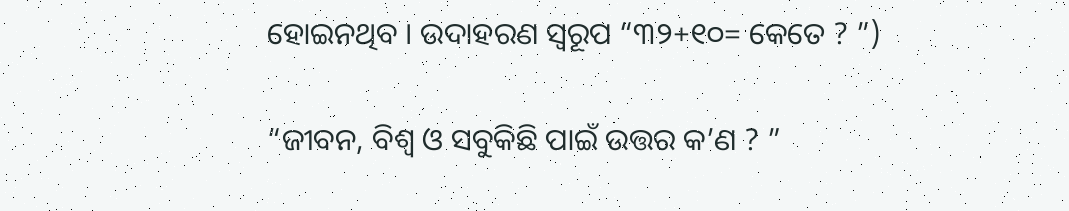ହୋଇନଥିବ । ଉଦାହରଣ ସ୍ୱରୂପ “୩୨+୧୦= କେତେ ? ”)

“ଜୀବନ, ବିଶ୍ୱ ଓ ସବୁକିଛି ପାଇଁ ଉତ୍ତର କ’ଣ ? ”